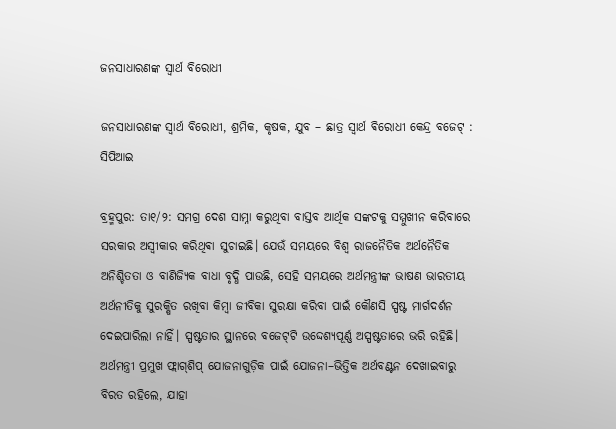ଜନସାଧାରଣଙ୍କ ସ୍ଵାର୍ଥ ବିରୋଧୀ

ଜନସାଧାରଣଙ୍କ ସ୍ଵାର୍ଥ ବିରୋଧୀ, ଶ୍ରମିକ, କୃଷକ, ଯୁବ – ଛାତ୍ର ସ୍ଵାର୍ଥ ଵିରୋଧୀ କେନ୍ଦ୍ର ବଜେଟ୍‌ : ସିପିଆଇ

ବ୍ରହ୍ମପୁର: ତା୧/୨: ସମଗ୍ର ଦେଶ ସାମ୍ନା କରୁଥିବା ବାସ୍ତବ ଆର୍ଥିକ ସଙ୍କଟକୁ ସମ୍ମୁଖୀନ କରିବାରେ ସରକାର ଅସ୍ୱୀକାର କରିଥିଵା ସୁଚାଇଛି। ଯେଉଁ ସମୟରେ ବିଶ୍ୱ ରାଜନୈତିକ ଅର୍ଥନୈତିକ ଅନିଶ୍ଚିତତା ଓ ବାଣିଜ୍ୟିକ ବାଧା ବୃଦ୍ଧି ପାଉଛି, ସେହି ସମୟରେ ଅର୍ଥମନ୍ତ୍ରୀଙ୍କ ଭାଷଣ ଭାରତୀୟ ଅର୍ଥନୀତିକୁ ସୁରକ୍ଷିତ ରଖିବା କିମ୍ବା ଜୀବିକା ସୁରକ୍ଷା କରିବା ପାଇଁ କୌଣସି ସ୍ପଷ୍ଟ ମାର୍ଗଦର୍ଶନ ଦେଇପାରିଲା ନାହିଁ। ସ୍ପଷ୍ଟତାର ସ୍ଥାନରେ ବଜେଟ୍‌ଟି ଉଦ୍ଦେଶ୍ୟପୂର୍ଣ୍ଣ ଅସ୍ପଷ୍ଟତାରେ ଭରି ରହିଛି। ଅର୍ଥମନ୍ତ୍ରୀ ପ୍ରମୁଖ ଫ୍ଲାଗ୍‌ଶିପ୍‌ ଯୋଜନାଗୁଡ଼ିକ ପାଇଁ ଯୋଜନା–ଭିତ୍ତିକ ଅର୍ଥବଣ୍ଟନ ଦେଖାଇବାରୁ ବିରତ ରହିଲେ, ଯାହା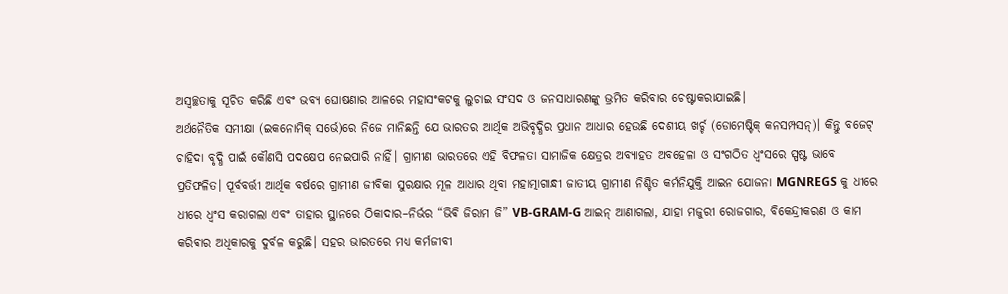ଅସ୍ୱଚ୍ଛତାକୁ ସୂଚିତ କରିଛି ଏବଂ ଭବ୍ୟ ଘୋଷଣାର ଆଳରେ ମହାସଂକଟକୁ ଲୁଚାଇ ସଂସଦ ଓ ଜନସାଧାରଣଙ୍କୁ ଭ୍ରମିତ କରିବାର ଚେଷ୍ଟାକରାଯାଇଛି।
ଅର୍ଥନୈତିକ ସମୀକ୍ଷା (ଇକନୋମିକ୍‌ ସର୍ଭେ)ରେ ନିଜେ ମାନିଛନ୍ତି ଯେ ଭାରତର ଆର୍ଥିକ ଅଭିବୃଦ୍ଧିର ପ୍ରଧାନ ଆଧାର ହେଉଛି ଦେଶୀୟ ଖର୍ଚ୍ଚ (ଡୋମେଷ୍ଟିକ୍‌ କନସମ୍ପସନ୍‌)। କିନ୍ତୁ ବଜେଟ୍‌ ଚାହିଦା ବୃଦ୍ଧି ପାଇଁ କୌଣସି ପଦକ୍ଷେପ ନେଇପାରି ନାହିଁ। ଗ୍ରାମୀଣ ଭାରତରେ ଏହି ବିଫଳତା ସାମାଜିକ କ୍ଷେତ୍ରର ଅବ୍ୟାହତ ଅବହେଳା ଓ ସଂଗଠିତ ଧ୍ୱଂସରେ ସ୍ପଷ୍ଟ ଭାବେ ପ୍ରତିଫଳିତ। ପୂର୍ବବର୍ତ୍ତୀ ଆର୍ଥିକ ବର୍ଷରେ ଗ୍ରାମୀଣ ଜୀବିକା ସୁରକ୍ଷାର ମୂଳ ଆଧାର ଥିବା ମହାତ୍ମାଗାନ୍ଧୀ ଜାତୀୟ ଗ୍ରାମୀଣ ନିଶ୍ଚିତ କର୍ମନିଯୁକ୍ତି ଆଇନ ଯୋଜନା MGNREGS କୁ ଧୀରେ ଧୀରେ ଧ୍ୱଂସ କରାଗଲା ଏବଂ ତାହାର ସ୍ଥାନରେ ଠିକାଦାର–ନିର୍ଭର “ଭିଵି ଜିରାମ ଜି” VB-GRAM-G ଆଇନ୍‌ ଆଣାଗଲା, ଯାହା ମଜୁରୀ ରୋଜଗାର, ବିକେନ୍ଦ୍ରୀକରଣ ଓ କାମ କରିଵାର ଅଧିକାରକୁ ଦୁର୍ବଳ କରୁଛି। ସହର ଭାରତରେ ମଧ୍ୟ କର୍ମଜୀବୀ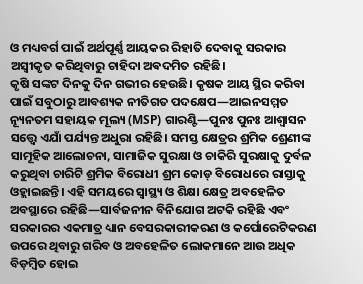ଓ ମଧ୍ୟବର୍ଗ ପାଇଁ ଅର୍ଥପୂର୍ଣ୍ଣ ଆୟକର ରିହାତି ଦେବାକୁ ସରକାର ଅସ୍ୱୀକୃତ କରିଥିବାରୁ ଚାହିଦା ଅଵଦମିତ ରହିଛି।
କୃଷି ସଙ୍କଟ ଦିନକୁ ଦିନ ଗଭୀର ହେଉଛି। କୃଷକ ଆୟ ସ୍ଥିର କରିବା ପାଇଁ ସବୁଠାରୁ ଆବଶ୍ୟକ ନୀତିଗତ ପଦକ୍ଷେପ—ଆଇନସମ୍ମତ ନ୍ୟୂନତମ ସହାୟକ ମୂଲ୍ୟ (MSP) ଗାରଣ୍ଟି—ପୁନଃ ପୁନଃ ଆଶ୍ୱାସନ ସତ୍ତ୍ୱେ ଏଯାଁ ପର୍ଯ୍ୟନ୍ତ ଅଧୁରା ରହିଛି। ସମସ୍ତ କ୍ଷେତ୍ରର ଶ୍ରମିକ ଶ୍ରେଣୀଙ୍କ ସାମୂହିକ ଆଲୋଚନା, ସାମାଜିକ ସୁରକ୍ଷା ଓ ଚାକିରି ସୁରକ୍ଷାକୁ ଦୁର୍ବଳ କରୁଥିବା ଚାରିଟି ଶ୍ରମିକ ବିରୋଧୀ ଶ୍ରମ କୋଡ୍‌ ବିରୋଧରେ ରାସ୍ତାକୁ ଓହ୍ଲାଇଛନ୍ତି। ଏହି ସମୟରେ ସ୍ୱାସ୍ଥ୍ୟ ଓ ଶିକ୍ଷା କ୍ଷେତ୍ର ଅବହେଳିତ ଅବସ୍ଥାରେ ରହିଛି—ସାର୍ବଜନୀନ ବିନିଯୋଗ ଅଟକି ରହିଛି ଏବଂ ସରକାରର ଏକମାତ୍ର ଧ୍ୟାନ ବେସରକାରୀକରଣ ଓ କର୍ପୋରେଟିକରଣ ଉପରେ ଥିବାରୁ ଗରିବ ଓ ଅବହେଳିତ ଲୋକମାନେ ଆଉ ଅଧିକ ବିଡ଼ମ୍ବିତ ହୋଇ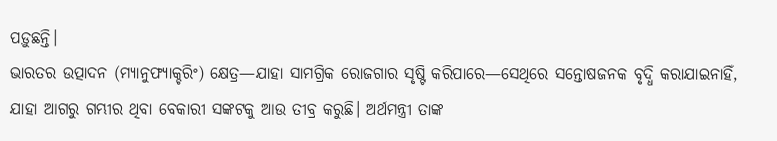ପଡ଼ୁଛନ୍ତି।
ଭାରତର ଉତ୍ପାଦନ (ମ୍ୟାନୁଫ୍ୟାକ୍ଚରିଂ) କ୍ଷେତ୍ର—ଯାହା ସାମଗ୍ରିକ ରୋଜଗାର ସୃଷ୍ଟି କରିପାରେ—ସେଥିରେ ସନ୍ତୋଷଜନକ ବୃଦ୍ଧି କରାଯାଇନାହିଁ, ଯାହା ଆଗରୁ ଗମ୍ଭୀର ଥିବା ବେକାରୀ ସଙ୍କଟକୁ ଆଉ ତୀବ୍ର କରୁଛି। ଅର୍ଥମନ୍ତ୍ରୀ ତାଙ୍କ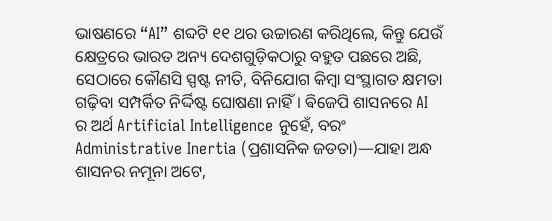ଭାଷଣରେ “AI” ଶବ୍ଦଟି ୧୧ ଥର ଉଚ୍ଚାରଣ କରିଥିଲେ, କିନ୍ତୁ ଯେଉଁ କ୍ଷେତ୍ରରେ ଭାରତ ଅନ୍ୟ ଦେଶଗୁଡ଼ିକଠାରୁ ବହୁତ ପଛରେ ଅଛି, ସେଠାରେ କୌଣସି ସ୍ପଷ୍ଟ ନୀତି, ବିନିଯୋଗ କିମ୍ବା ସଂସ୍ଥାଗତ କ୍ଷମତା ଗଢ଼ିବା ସମ୍ପର୍କିତ ନିର୍ଦ୍ଦିଷ୍ଟ ଘୋଷଣା ନାହିଁ। ଵିଜେପି ଶାସନରେ AI ର ଅର୍ଥ Artificial Intelligence ନୁହେଁ, ବରଂ Administrative Inertia (ପ୍ରଶାସନିକ ଜଡତା)—ଯାହା ଅନ୍ଧ ଶାସନର ନମୂନା ଅଟେ,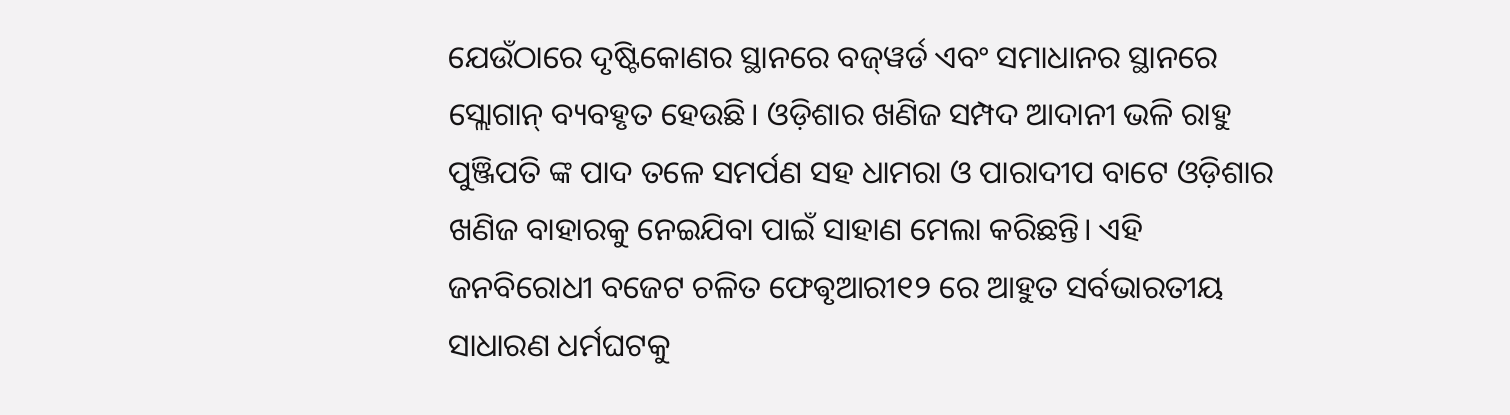ଯେଉଁଠାରେ ଦୃଷ୍ଟିକୋଣର ସ୍ଥାନରେ ବଜ୍‌ୱର୍ଡ ଏବଂ ସମାଧାନର ସ୍ଥାନରେ ସ୍ଲୋଗାନ୍‌ ବ୍ୟବହୃତ ହେଉଛି। ଓଡ଼ିଶାର ଖଣିଜ ସମ୍ପଦ ଆଦାନୀ ଭଳି ରାହୁ ପୁଞ୍ଜିପତି ଙ୍କ ପାଦ ତଳେ ସମର୍ପଣ ସହ ଧାମରା ଓ ପାରାଦୀପ ବାଟେ ଓଡ଼ିଶାର ଖଣିଜ ବାହାରକୁ ନେଇଯିବା ପାଇଁ ସାହାଣ ମେଲା କରିଛନ୍ତି। ଏହି ଜନବିରୋଧୀ ବଜେଟ ଚଳିତ ଫେଵୃଆରୀ୧୨ ରେ ଆହୁତ ସର୍ବଭାରତୀୟ ସାଧାରଣ ଧର୍ମଘଟକୁ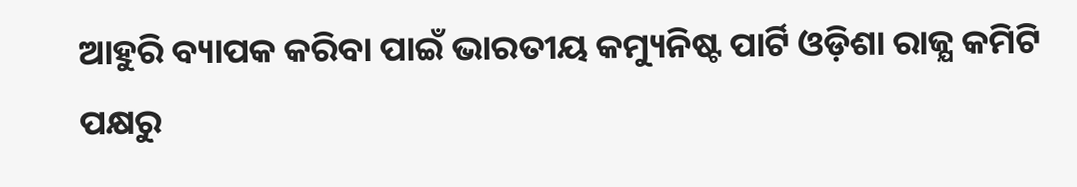ଆହୁରି ବ୍ୟାପକ କରିବା ପାଇଁ ଭାରତୀୟ କମ୍ୟୁନିଷ୍ଟ ପାର୍ଟି ଓଡ଼ିଶା ରାଜ୍ଯ କମିଟି ପକ୍ଷରୁ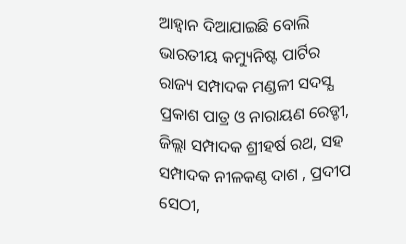ଆହ୍ଵାନ ଦିଆଯାଇଛି ବୋଲି ଭାରତୀୟ କମ୍ୟୁନିଷ୍ଟ ପାର୍ଟିର ରାଜ୍ୟ ସମ୍ପାଦକ ମଣ୍ଡଳୀ ସଦସ୍ଯ ପ୍ରକାଶ ପାତ୍ର ଓ ନାରାୟଣ ରେଡ୍ଡୀ, ଜିଲ୍ଲା ସମ୍ପାଦକ ଶ୍ରୀହର୍ଷ ରଥ, ସହ ସମ୍ପାଦକ ନୀଳକଣ୍ଠ ଦାଶ , ପ୍ରଦୀପ ସେଠୀ,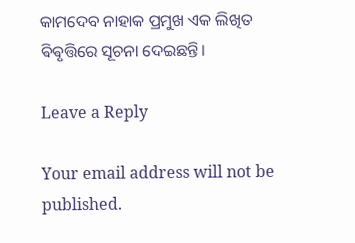କାମଦେବ ନାହାକ ପ୍ରମୁଖ ଏକ ଲିଖିତ ଵିଵୃତ୍ତିରେ ସୂଚନା ଦେଇଛନ୍ତି।

Leave a Reply

Your email address will not be published.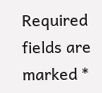Required fields are marked *